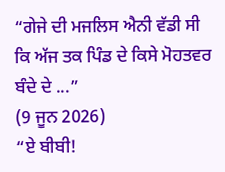“ਗੇਜੇ ਦੀ ਮਜਲਿਸ ਐਨੀ ਵੱਡੀ ਸੀ ਕਿ ਅੱਜ ਤਕ ਪਿੰਡ ਦੇ ਕਿਸੇ ਮੋਹਤਵਰ ਬੰਦੇ ਦੇ ...”
(9 ਜੂਨ 2026)
“ਏ ਬੀਬੀ!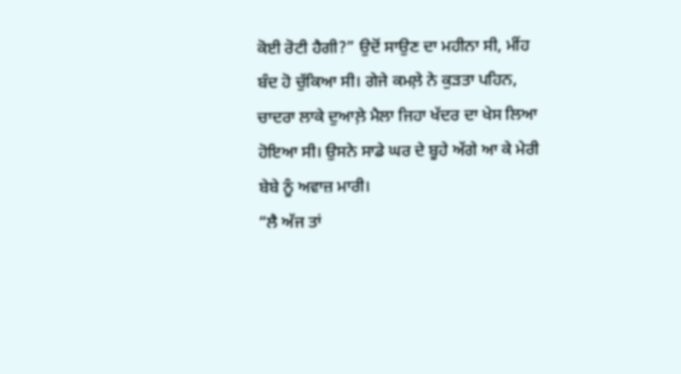ਕੋਈ ਰੋਟੀ ਹੈਗੀ?” ਉਦੋਂ ਸਾਉਣ ਦਾ ਮਹੀਨਾ ਸੀ, ਮੀਂਹ ਬੰਦ ਹੋ ਚੁੱਕਿਆ ਸੀ। ਗੇਜੇ ਕਮਲ਼ੇ ਨੇ ਕੁੜਤਾ ਪਹਿਨ, ਚਾਦਰਾ ਲਾਕੇ ਦੁਆਲ਼ੇ ਮੈਲਾ ਜਿਹਾ ਖੱਦਰ ਦਾ ਖੇਸ ਲਿਆ ਹੋਇਆ ਸੀ। ਉਸਨੇ ਸਾਡੇ ਘਰ ਦੇ ਬੂਹੇ ਅੱਗੇ ਆ ਕੇ ਮੇਰੀ ਬੇਬੇ ਨੂੰ ਅਵਾਜ਼ ਮਾਰੀ।
“ਲੈ ਅੱਜ ਤਾਂ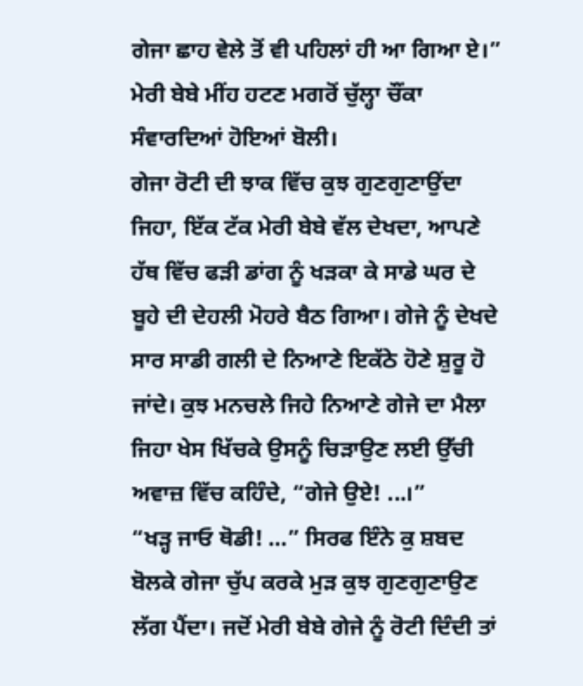ਗੇਜਾ ਛਾਹ ਵੇਲੇ ਤੋਂ ਵੀ ਪਹਿਲਾਂ ਹੀ ਆ ਗਿਆ ਏ।” ਮੇਰੀ ਬੇਬੇ ਮੀਂਹ ਹਟਣ ਮਗਰੋਂ ਚੁੱਲ੍ਹਾ ਚੌਂਕਾ ਸੰਵਾਰਦਿਆਂ ਹੋਇਆਂ ਬੋਲੀ।
ਗੇਜਾ ਰੋਟੀ ਦੀ ਝਾਕ ਵਿੱਚ ਕੁਝ ਗੁਣਗੁਣਾਉਂਦਾ ਜਿਹਾ, ਇੱਕ ਟੱਕ ਮੇਰੀ ਬੇਬੇ ਵੱਲ ਦੇਖਦਾ, ਆਪਣੇ ਹੱਥ ਵਿੱਚ ਫੜੀ ਡਾਂਗ ਨੂੰ ਖੜਕਾ ਕੇ ਸਾਡੇ ਘਰ ਦੇ ਬੂਹੇ ਦੀ ਦੇਹਲੀ ਮੋਹਰੇ ਬੈਠ ਗਿਆ। ਗੇਜੇ ਨੂੰ ਦੇਖਦੇ ਸਾਰ ਸਾਡੀ ਗਲੀ ਦੇ ਨਿਆਣੇ ਇਕੱਠੇ ਹੋਣੇ ਸ਼ੁਰੂ ਹੋ ਜਾਂਦੇ। ਕੁਝ ਮਨਚਲੇ ਜਿਹੇ ਨਿਆਣੇ ਗੇਜੇ ਦਾ ਮੈਲਾ ਜਿਹਾ ਖੇਸ ਖਿੱਚਕੇ ਉਸਨੂੰ ਚਿੜਾਉਣ ਲਈ ਉੱਚੀ ਅਵਾਜ਼ ਵਿੱਚ ਕਹਿੰਦੇ, “ਗੇਜੇ ਉਏ! ...।”
“ਖੜ੍ਹ ਜਾਓ ਥੋਡੀ! …” ਸਿਰਫ ਇੰਨੇ ਕੁ ਸ਼ਬਦ ਬੋਲਕੇ ਗੇਜਾ ਚੁੱਪ ਕਰਕੇ ਮੁੜ ਕੁਝ ਗੁਣਗੁਣਾਉਣ ਲੱਗ ਪੈਂਦਾ। ਜਦੋਂ ਮੇਰੀ ਬੇਬੇ ਗੇਜੇ ਨੂੰ ਰੋਟੀ ਦਿੰਦੀ ਤਾਂ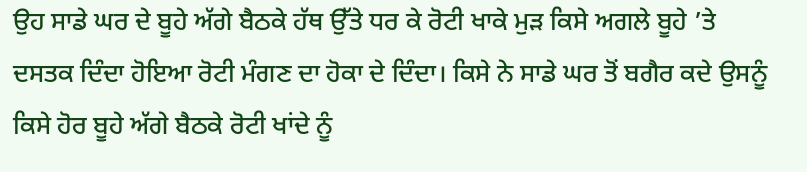ਉਹ ਸਾਡੇ ਘਰ ਦੇ ਬੂਹੇ ਅੱਗੇ ਬੈਠਕੇ ਹੱਥ ਉੱਤੇ ਧਰ ਕੇ ਰੋਟੀ ਖਾਕੇ ਮੁੜ ਕਿਸੇ ਅਗਲੇ ਬੂਹੇ ’ਤੇ ਦਸਤਕ ਦਿੰਦਾ ਹੋਇਆ ਰੋਟੀ ਮੰਗਣ ਦਾ ਹੋਕਾ ਦੇ ਦਿੰਦਾ। ਕਿਸੇ ਨੇ ਸਾਡੇ ਘਰ ਤੋਂ ਬਗੈਰ ਕਦੇ ਉਸਨੂੰ ਕਿਸੇ ਹੋਰ ਬੂਹੇ ਅੱਗੇ ਬੈਠਕੇ ਰੋਟੀ ਖਾਂਦੇ ਨੂੰ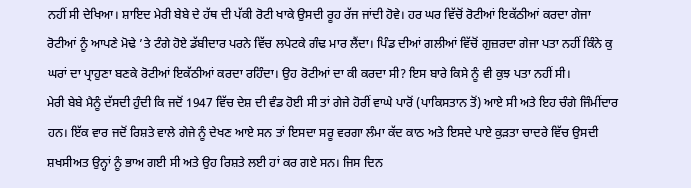ਨਹੀਂ ਸੀ ਦੇਖਿਆ। ਸ਼ਾਇਦ ਮੇਰੀ ਬੇਬੇ ਦੇ ਹੱਥ ਦੀ ਪੱਕੀ ਰੋਟੀ ਖਾਕੇ ਉਸਦੀ ਰੂਹ ਰੱਜ ਜਾਂਦੀ ਹੋਵੇ। ਹਰ ਘਰ ਵਿੱਚੋਂ ਰੋਟੀਆਂ ਇਕੱਠੀਆਂ ਕਰਦਾ ਗੇਜਾ ਰੋਟੀਆਂ ਨੂੰ ਆਪਣੇ ਮੋਢੇ ’ਤੇ ਟੰਗੇ ਹੋਏ ਡੱਬੀਦਾਰ ਪਰਨੇ ਵਿੱਚ ਲਪੇਟਕੇ ਗੰਢ ਮਾਰ ਲੈਂਦਾ। ਪਿੰਡ ਦੀਆਂ ਗਲੀਆਂ ਵਿੱਚੋਂ ਗੁਜ਼ਰਦਾ ਗੇਜਾ ਪਤਾ ਨਹੀਂ ਕਿੰਨੇ ਕੁ ਘਰਾਂ ਦਾ ਪ੍ਰਾਹੁਣਾ ਬਣਕੇ ਰੋਟੀਆਂ ਇਕੱਠੀਆਂ ਕਰਦਾ ਰਹਿੰਦਾ। ਉਹ ਰੋਟੀਆਂ ਦਾ ਕੀ ਕਰਦਾ ਸੀ? ਇਸ ਬਾਰੇ ਕਿਸੇ ਨੂੰ ਵੀ ਕੁਝ ਪਤਾ ਨਹੀਂ ਸੀ।
ਮੇਰੀ ਬੇਬੇ ਮੈਨੂੰ ਦੱਸਦੀ ਹੁੰਦੀ ਕਿ ਜਦੋਂ 1947 ਵਿੱਚ ਦੇਸ਼ ਦੀ ਵੰਡ ਹੋਈ ਸੀ ਤਾਂ ਗੇਜੇ ਹੋਰੀਂ ਵਾਘੇ ਪਾਰੋਂ (ਪਾਕਿਸਤਾਨ ਤੋਂ) ਆਏ ਸੀ ਅਤੇ ਇਹ ਚੰਗੇ ਜਿੰਮੀਂਦਾਰ ਹਨ। ਇੱਕ ਵਾਰ ਜਦੋਂ ਰਿਸ਼ਤੇ ਵਾਲੇ ਗੇਜੇ ਨੂੰ ਦੇਖਣ ਆਏ ਸਨ ਤਾਂ ਇਸਦਾ ਸਰੂ ਵਰਗਾ ਲੰਮਾ ਕੱਦ ਕਾਠ ਅਤੇ ਇਸਦੇ ਪਾਏ ਕੁੜਤਾ ਚਾਦਰੇ ਵਿੱਚ ਉਸਦੀ ਸ਼ਖਸੀਅਤ ਉਨ੍ਹਾਂ ਨੂੰ ਭਾਅ ਗਈ ਸੀ ਅਤੇ ਉਹ ਰਿਸ਼ਤੇ ਲਈ ਹਾਂ ਕਰ ਗਏ ਸਨ। ਜਿਸ ਦਿਨ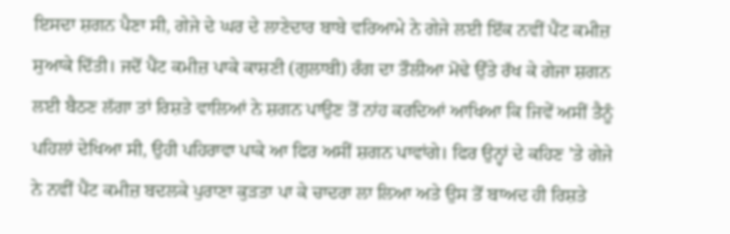ਇਸਦਾ ਸ਼ਗਨ ਪੈਣਾ ਸੀ, ਗੇਜੇ ਦੇ ਘਰ ਦੇ ਲਾਣੇਦਾਰ ਬਾਬੇ ਵਰਿਆਮੇ ਨੇ ਗੇਜੇ ਲਈ ਇੱਕ ਨਵੀਂ ਪੈਂਟ ਕਮੀਜ਼ ਸੁਆਕੇ ਦਿੱਤੀ। ਜਦੋਂ ਪੈਂਟ ਕਮੀਜ਼ ਪਾਕੇ ਕਾਸ਼ਣੀ (ਗੁਲਾਬੀ) ਰੰਗ ਦਾ ਤੌਲੀਆ ਮੋਢੇ ਉੱਤੇ ਰੱਖ ਕੇ ਗੇਜਾ ਸ਼ਗਨ ਲਈ ਬੈਠਣ ਲੱਗਾ ਤਾਂ ਰਿਸ਼ਤੇ ਵਾਲਿਆਂ ਨੇ ਸ਼ਗਨ ਪਾਉਣ ਤੋਂ ਨਾਂਹ ਕਰਦਿਆਂ ਆਖਿਆ ਕਿ ਜਿਵੇਂ ਅਸੀਂ ਤੈਨੂੰ ਪਹਿਲਾਂ ਦੇਖਿਆ ਸੀ, ਉਹੀ ਪਹਿਰਾਵਾ ਪਾਕੇ ਆ ਫਿਰ ਅਸੀਂ ਸ਼ਗਨ ਪਾਵਾਂਗੇ। ਫਿਰ ਉਨ੍ਹਾਂ ਦੇ ਕਹਿਣ ’ਤੇ ਗੇਜੇ ਨੇ ਨਵੀਂ ਪੈਂਟ ਕਮੀਜ਼ ਬਦਲਕੇ ਪੁਰਾਣਾ ਕੁੜਤਾ ਪਾ ਕੇ ਚਾਦਰਾ ਲਾ ਲਿਆ ਅਤੇ ਉਸ ਤੋਂ ਬਾਅਦ ਹੀ ਰਿਸ਼ਤੇ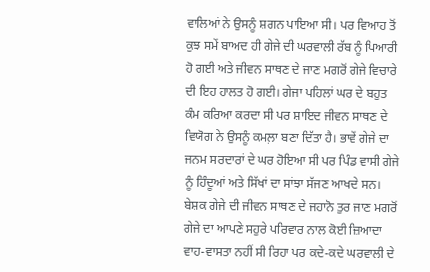ਵਾਲਿਆਂ ਨੇ ਉਸਨੂੰ ਸ਼ਗਨ ਪਾਇਆ ਸੀ। ਪਰ ਵਿਆਹ ਤੋਂ ਕੁਝ ਸਮੇਂ ਬਾਅਦ ਹੀ ਗੇਜੇ ਦੀ ਘਰਵਾਲੀ ਰੱਬ ਨੂੰ ਪਿਆਰੀ ਹੋ ਗਈ ਅਤੇ ਜੀਵਨ ਸਾਥਣ ਦੇ ਜਾਣ ਮਗਰੋਂ ਗੇਜੇ ਵਿਚਾਰੇ ਦੀ ਇਹ ਹਾਲਤ ਹੋ ਗਈ। ਗੇਜਾ ਪਹਿਲਾਂ ਘਰ ਦੇ ਬਹੁਤ ਕੰਮ ਕਰਿਆ ਕਰਦਾ ਸੀ ਪਰ ਸ਼ਾਇਦ ਜੀਵਨ ਸਾਥਣ ਦੇ ਵਿਯੋਗ ਨੇ ਉਸਨੂੰ ਕਮਲ਼ਾ ਬਣਾ ਦਿੱਤਾ ਹੈ। ਭਾਵੇਂ ਗੇਜੇ ਦਾ ਜਨਮ ਸਰਦਾਰਾਂ ਦੇ ਘਰ ਹੋਇਆ ਸੀ ਪਰ ਪਿੰਡ ਵਾਸੀ ਗੇਜੇ ਨੂੰ ਹਿੰਦੂਆਂ ਅਤੇ ਸਿੱਖਾਂ ਦਾ ਸਾਂਝਾ ਸੱਜਣ ਆਖਦੇ ਸਨ। ਬੇਸ਼ਕ ਗੇਜੇ ਦੀ ਜੀਵਨ ਸਾਥਣ ਦੇ ਜਹਾਨੋ ਤੁਰ ਜਾਣ ਮਗਰੋਂ ਗੇਜੇ ਦਾ ਆਪਣੇ ਸਹੁਰੇ ਪਰਿਵਾਰ ਨਾਲ ਕੋਈ ਜ਼ਿਆਦਾ ਵਾਹ-ਵਾਸਤਾ ਨਹੀਂ ਸੀ ਰਿਹਾ ਪਰ ਕਦੇ-ਕਦੇ ਘਰਵਾਲੀ ਦੇ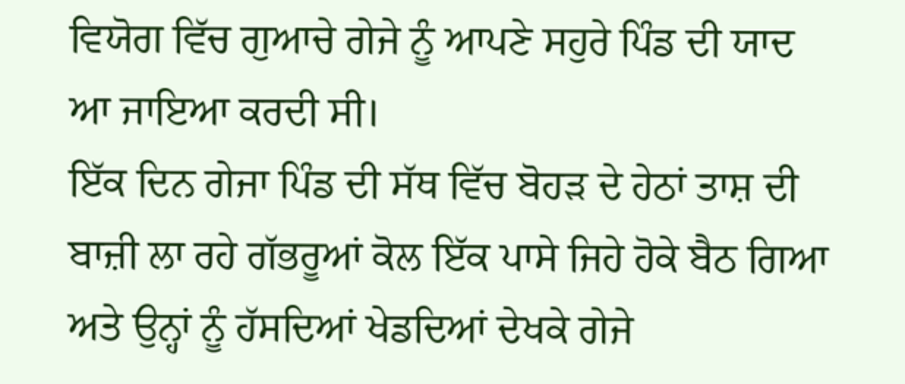ਵਿਯੋਗ ਵਿੱਚ ਗੁਆਚੇ ਗੇਜੇ ਨੂੰ ਆਪਣੇ ਸਹੁਰੇ ਪਿੰਡ ਦੀ ਯਾਦ ਆ ਜਾਇਆ ਕਰਦੀ ਸੀ।
ਇੱਕ ਦਿਨ ਗੇਜਾ ਪਿੰਡ ਦੀ ਸੱਥ ਵਿੱਚ ਬੋਹੜ ਦੇ ਹੇਠਾਂ ਤਾਸ਼ ਦੀ ਬਾਜ਼ੀ ਲਾ ਰਹੇ ਗੱਭਰੂਆਂ ਕੋਲ ਇੱਕ ਪਾਸੇ ਜਿਹੇ ਹੋਕੇ ਬੈਠ ਗਿਆ ਅਤੇ ਉਨ੍ਹਾਂ ਨੂੰ ਹੱਸਦਿਆਂ ਖੇਡਦਿਆਂ ਦੇਖਕੇ ਗੇਜੇ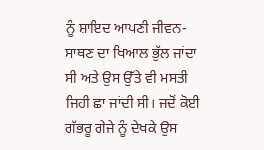ਨੂੰ ਸ਼ਾਇਦ ਆਪਣੀ ਜੀਵਨ-ਸਾਥਣ ਦਾ ਖਿਆਲ ਭੁੱਲ ਜਾਂਦਾ ਸੀ ਅਤੇ ਉਸ ਉੱਤੇ ਵੀ ਮਸਤੀ ਜਿਹੀ ਛਾ ਜਾਂਦੀ ਸੀ। ਜਦੋਂ ਕੋਈ ਗੱਭਰੂ ਗੇਜੇ ਨੂੰ ਦੇਖਕੇ ਉਸ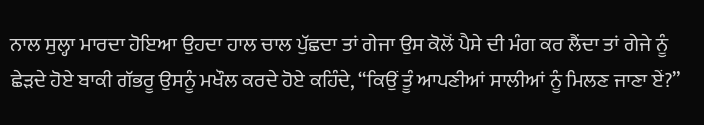ਨਾਲ ਸੁਲ੍ਹਾ ਮਾਰਦਾ ਹੋਇਆ ਉਹਦਾ ਹਾਲ ਚਾਲ ਪੁੱਛਦਾ ਤਾਂ ਗੇਜਾ ਉਸ ਕੋਲੋਂ ਪੈਸੇ ਦੀ ਮੰਗ ਕਰ ਲੈਂਦਾ ਤਾਂ ਗੇਜੇ ਨੂੰ ਛੇੜਦੇ ਹੋਏ ਬਾਕੀ ਗੱਭਰੂ ਉਸਨੂੰ ਮਖੌਲ ਕਰਦੇ ਹੋਏ ਕਹਿੰਦੇ, “ਕਿਉਂ ਤੂੰ ਆਪਣੀਆਂ ਸਾਲੀਆਂ ਨੂੰ ਮਿਲਣ ਜਾਣਾ ਏਂ?”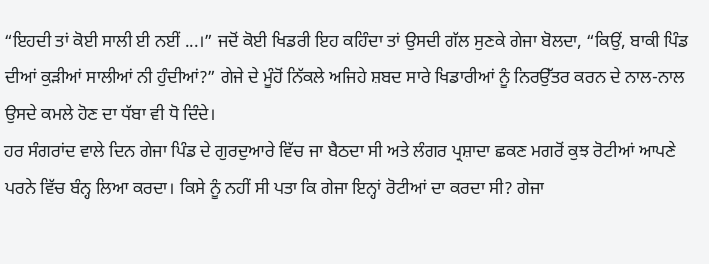“ਇਹਦੀ ਤਾਂ ਕੋਈ ਸਾਲੀ ਈ ਨਈਂ ...।” ਜਦੋਂ ਕੋਈ ਖਿਡਰੀ ਇਹ ਕਹਿੰਦਾ ਤਾਂ ਉਸਦੀ ਗੱਲ ਸੁਣਕੇ ਗੇਜਾ ਬੋਲਦਾ, “ਕਿਉਂ, ਬਾਕੀ ਪਿੰਡ ਦੀਆਂ ਕੁੜੀਆਂ ਸਾਲੀਆਂ ਨੀ ਹੁੰਦੀਆਂ?” ਗੇਜੇ ਦੇ ਮੂੰਹੋਂ ਨਿੱਕਲੇ ਅਜਿਹੇ ਸ਼ਬਦ ਸਾਰੇ ਖਿਡਾਰੀਆਂ ਨੂੰ ਨਿਰਉੱਤਰ ਕਰਨ ਦੇ ਨਾਲ-ਨਾਲ ਉਸਦੇ ਕਮਲੇ ਹੋਣ ਦਾ ਧੱਬਾ ਵੀ ਧੋ ਦਿੰਦੇ।
ਹਰ ਸੰਗਰਾਂਦ ਵਾਲੇ ਦਿਨ ਗੇਜਾ ਪਿੰਡ ਦੇ ਗੁਰਦੁਆਰੇ ਵਿੱਚ ਜਾ ਬੈਠਦਾ ਸੀ ਅਤੇ ਲੰਗਰ ਪ੍ਰਸ਼ਾਦਾ ਛਕਣ ਮਗਰੋਂ ਕੁਝ ਰੋਟੀਆਂ ਆਪਣੇ ਪਰਨੇ ਵਿੱਚ ਬੰਨ੍ਹ ਲਿਆ ਕਰਦਾ। ਕਿਸੇ ਨੂੰ ਨਹੀਂ ਸੀ ਪਤਾ ਕਿ ਗੇਜਾ ਇਨ੍ਹਾਂ ਰੋਟੀਆਂ ਦਾ ਕਰਦਾ ਸੀ? ਗੇਜਾ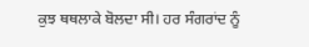ਕੁਝ ਥਥਲਾਕੇ ਬੋਲਦਾ ਸੀ। ਹਰ ਸੰਗਰਾਂਦ ਨੂੰ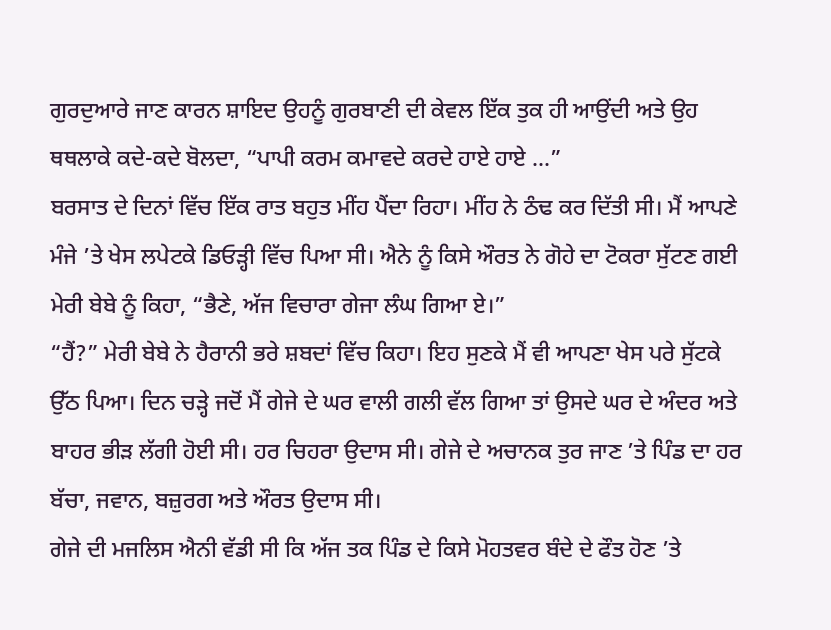ਗੁਰਦੁਆਰੇ ਜਾਣ ਕਾਰਨ ਸ਼ਾਇਦ ਉਹਨੂੰ ਗੁਰਬਾਣੀ ਦੀ ਕੇਵਲ ਇੱਕ ਤੁਕ ਹੀ ਆਉਂਦੀ ਅਤੇ ਉਹ ਥਥਲਾਕੇ ਕਦੇ-ਕਦੇ ਬੋਲਦਾ, “ਪਾਪੀ ਕਰਮ ਕਮਾਵਦੇ ਕਰਦੇ ਹਾਏ ਹਾਏ …”
ਬਰਸਾਤ ਦੇ ਦਿਨਾਂ ਵਿੱਚ ਇੱਕ ਰਾਤ ਬਹੁਤ ਮੀਂਹ ਪੈਂਦਾ ਰਿਹਾ। ਮੀਂਹ ਨੇ ਠੰਢ ਕਰ ਦਿੱਤੀ ਸੀ। ਮੈਂ ਆਪਣੇ ਮੰਜੇ ’ਤੇ ਖੇਸ ਲਪੇਟਕੇ ਡਿਓੜ੍ਹੀ ਵਿੱਚ ਪਿਆ ਸੀ। ਐਨੇ ਨੂੰ ਕਿਸੇ ਔਰਤ ਨੇ ਗੋਹੇ ਦਾ ਟੋਕਰਾ ਸੁੱਟਣ ਗਈ ਮੇਰੀ ਬੇਬੇ ਨੂੰ ਕਿਹਾ, “ਭੈਣੇ, ਅੱਜ ਵਿਚਾਰਾ ਗੇਜਾ ਲੰਘ ਗਿਆ ਏ।”
“ਹੈਂ?” ਮੇਰੀ ਬੇਬੇ ਨੇ ਹੈਰਾਨੀ ਭਰੇ ਸ਼ਬਦਾਂ ਵਿੱਚ ਕਿਹਾ। ਇਹ ਸੁਣਕੇ ਮੈਂ ਵੀ ਆਪਣਾ ਖੇਸ ਪਰੇ ਸੁੱਟਕੇ ਉੱਠ ਪਿਆ। ਦਿਨ ਚੜ੍ਹੇ ਜਦੋਂ ਮੈਂ ਗੇਜੇ ਦੇ ਘਰ ਵਾਲੀ ਗਲੀ ਵੱਲ ਗਿਆ ਤਾਂ ਉਸਦੇ ਘਰ ਦੇ ਅੰਦਰ ਅਤੇ ਬਾਹਰ ਭੀੜ ਲੱਗੀ ਹੋਈ ਸੀ। ਹਰ ਚਿਹਰਾ ਉਦਾਸ ਸੀ। ਗੇਜੇ ਦੇ ਅਚਾਨਕ ਤੁਰ ਜਾਣ ’ਤੇ ਪਿੰਡ ਦਾ ਹਰ ਬੱਚਾ, ਜਵਾਨ, ਬਜ਼ੁਰਗ ਅਤੇ ਔਰਤ ਉਦਾਸ ਸੀ।
ਗੇਜੇ ਦੀ ਮਜਲਿਸ ਐਨੀ ਵੱਡੀ ਸੀ ਕਿ ਅੱਜ ਤਕ ਪਿੰਡ ਦੇ ਕਿਸੇ ਮੋਹਤਵਰ ਬੰਦੇ ਦੇ ਫੌਤ ਹੋਣ ’ਤੇ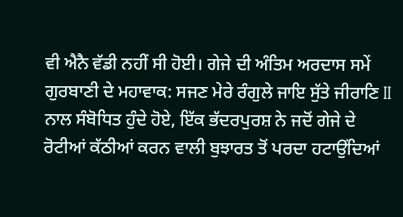ਵੀ ਐਨੈ ਵੱਡੀ ਨਹੀਂ ਸੀ ਹੋਈ। ਗੇਜੇ ਦੀ ਅੰਤਿਮ ਅਰਦਾਸ ਸਮੇਂ ਗੁਰਬਾਣੀ ਦੇ ਮਹਾਵਾਕ: ਸਜਣ ਮੇਰੇ ਰੰਗੁਲੇ ਜਾਇ ਸੁੱਤੇ ਜੀਰਾਣਿ II ਨਾਲ ਸੰਬੋਧਿਤ ਹੁੰਦੇ ਹੋਏ, ਇੱਕ ਭੱਦਰਪੁਰਸ਼ ਨੇ ਜਦੋਂ ਗੇਜੇ ਦੇ ਰੋਟੀਆਂ ਕੱਠੀਆਂ ਕਰਨ ਵਾਲੀ ਬੁਝਾਰਤ ਤੋਂ ਪਰਦਾ ਹਟਾਉਂਦਿਆਂ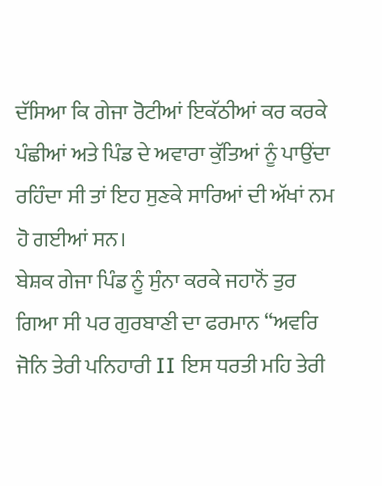ਦੱਸਿਆ ਕਿ ਗੇਜਾ ਰੋਟੀਆਂ ਇਕੱਠੀਆਂ ਕਰ ਕਰਕੇ ਪੰਛੀਆਂ ਅਤੇ ਪਿੰਡ ਦੇ ਅਵਾਰਾ ਕੁੱਤਿਆਂ ਨੂੰ ਪਾਉਂਦਾ ਰਹਿੰਦਾ ਸੀ ਤਾਂ ਇਹ ਸੁਣਕੇ ਸਾਰਿਆਂ ਦੀ ਅੱਖਾਂ ਨਮ ਹੋ ਗਈਆਂ ਸਨ।
ਬੇਸ਼ਕ ਗੇਜਾ ਪਿੰਡ ਨੂੰ ਸੁੰਨਾ ਕਰਕੇ ਜਹਾਨੋਂ ਤੁਰ ਗਿਆ ਸੀ ਪਰ ਗੁਰਬਾਣੀ ਦਾ ਫਰਮਾਨ “ਅਵਰਿ ਜੋਨਿ ਤੇਰੀ ਪਨਿਹਾਰੀ II ਇਸ ਧਰਤੀ ਮਹਿ ਤੇਰੀ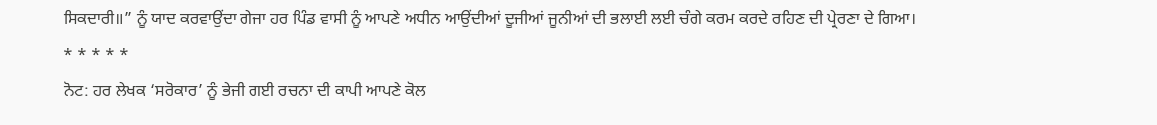ਸਿਕਦਾਰੀ॥” ਨੂੰ ਯਾਦ ਕਰਵਾਉਂਦਾ ਗੇਜਾ ਹਰ ਪਿੰਡ ਵਾਸੀ ਨੂੰ ਆਪਣੇ ਅਧੀਨ ਆਉਂਦੀਆਂ ਦੂਜੀਆਂ ਜੂਨੀਆਂ ਦੀ ਭਲਾਈ ਲਈ ਚੰਗੇ ਕਰਮ ਕਰਦੇ ਰਹਿਣ ਦੀ ਪ੍ਰੇਰਣਾ ਦੇ ਗਿਆ।
* * * * *
ਨੋਟ: ਹਰ ਲੇਖਕ ‘ਸਰੋਕਾਰ’ ਨੂੰ ਭੇਜੀ ਗਈ ਰਚਨਾ ਦੀ ਕਾਪੀ ਆਪਣੇ ਕੋਲ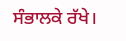ਸੰਭਾਲਕੇ ਰੱਖੇ।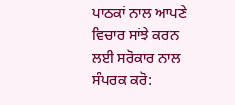ਪਾਠਕਾਂ ਨਾਲ ਆਪਣੇ ਵਿਚਾਰ ਸਾਂਝੇ ਕਰਨ ਲਈ ਸਰੋਕਾਰ ਨਾਲ ਸੰਪਰਕ ਕਰੋ: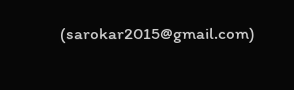(sarokar2015@gmail.com)